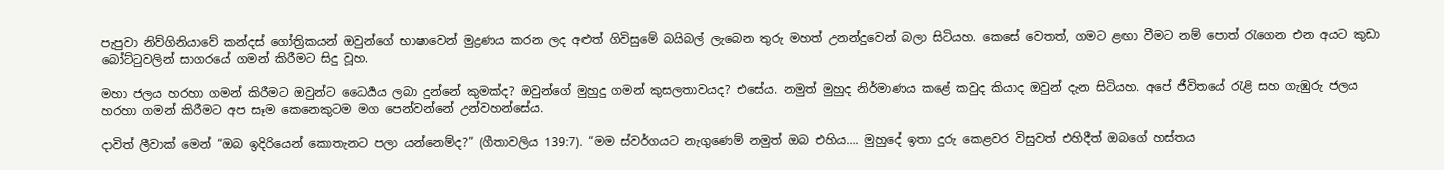පැපුවා නිව්ගිනියාවේ කන්දස් ගෝත්‍රිකයන් ඔවුන්ගේ භාෂාවෙන් මුද්‍රණය කරන ලද අළුත් ගිවිසුමේ බයිබල් ලැබෙන තුරු මහත් උනන්දුවෙන් බලා සිටියහ. කෙසේ වෙතත්, ගමට ළඟා වීමට නම් පොත් රැගෙන එන අයට කුඩා බෝට්ටුවලින් සාගරයේ ගමන් කිරීමට සිදු වූහ.

මහා ජලය හරහා ගමන් කිරීමට ඔවුන්ට ධෛර්‍යය ලබා දුන්නේ කුමක්ද? ඔවුන්ගේ මුහුදු ගමන් කුසලතාවයද? එසේය. නමුත් මුහුද නිර්මාණය කළේ කවුද කියාද ඔවුන් දැන සිටියහ. අපේ ජීවිතයේ රැළි සහ ගැඹුරු ජලය හරහා ගමන් කිරීමට අප සෑම කෙනෙකුටම මග පෙන්වන්නේ උන්වහන්සේය.

දාවිත් ලීවාක් මෙන් “ඔබ ඉදිරියෙන් කොතැනට පලා යන්නෙම්ද?” (ගීතාවලිය 139:7). “මම ස්වර්ගයට නැගුණෙම් නමුත් ඔබ එහිය…. මුහුදේ ඉතා දුරු කෙළවර විසුවත් එහිදීත් ඔබගේ හස්තය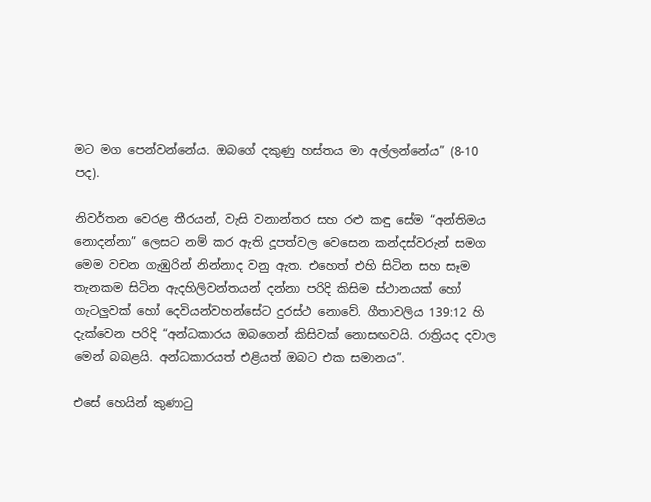මට මග පෙන්වන්නේය. ඔබගේ දකුණු හස්තය මා අල්ලන්නේය” (8-10 පද).

නිවර්තන වෙරළ තීරයන්, වැසි වනාන්තර සහ රළු කඳු සේම “අන්තිමය නොදන්නා” ලෙසට නම් කර ඇති දූපත්වල වෙසෙන කන්දස්වරුන් සමග මෙම වචන ගැඹුරින් නින්නාද වනු ඇත. එහෙත් එහි සිටින සහ සෑම තැනකම සිටින ඇදහිලිවන්තයන් දන්නා පරිදි කිසිම ස්ථානයක් හෝ ගැටලුවක් හෝ දෙවියන්වහන්සේට දුරස්ථ නොවේ. ගීතාවලිය 139:12 හි දැක්වෙන පරිදි “අන්ධකාරය ඔබගෙන් කිසිවක් නොසඟවයි. රාත්‍රියද දවාල මෙන් බබළයි. අන්ධකාරයත් එළියත් ඔබට එක සමානය”.

එසේ හෙයින් කුණාටු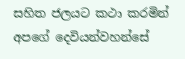සහිත ජලයට කථා කරමින් අපගේ දෙවියන්වහන්සේ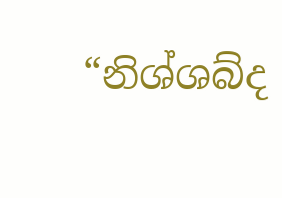“නිශ්ශබ්ද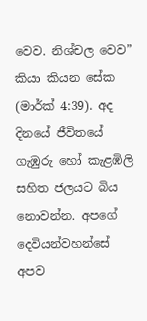වෙව. නිශ්චල වෙව” කියා කියන සේක (මාර්ක් 4:39). අද දිනයේ ජීවිතයේ ගැඹුරු හෝ කැළඹිලි සහිත ජලයට බිය නොවන්න. අපගේ දෙවියන්වහන්සේ අපව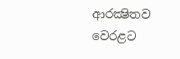ආරක්‍ෂිතව වෙරළට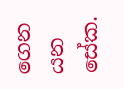ගෙන යන සේක.